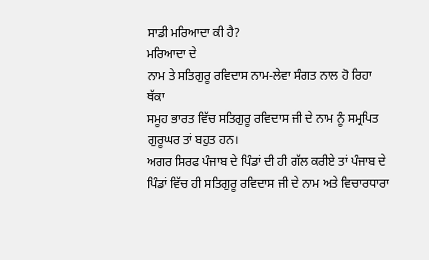ਸਾਡੀ ਮਰਿਆਦਾ ਕੀ ਹੈ?
ਮਰਿਆਦਾ ਦੇ
ਨਾਮ ਤੇ ਸਤਿਗੁਰੂ ਰਵਿਦਾਸ ਨਾਮ-ਲੇਵਾ ਸੰਗਤ ਨਾਲ ਹੋ ਰਿਹਾ
ਥੱਕਾ
ਸਮੂਹ ਭਾਰਤ ਵਿੱਚ ਸਤਿਗੁਰੂ ਰਵਿਦਾਸ ਜੀ ਦੇ ਨਾਮ ਨੂੰ ਸਮ੍ਰਪਿਤ
ਗੁਰੂਘਰ ਤਾਂ ਬਹੁਤ ਹਨ।
ਅਗਰ ਸਿਰਫ ਪੰਜਾਬ ਦੇ ਪਿੰਡਾਂ ਦੀ ਹੀ ਗੱਲ ਕਰੀਏ ਤਾਂ ਪੰਜਾਬ ਦੇ
ਪਿੰਡਾਂ ਵਿੱਚ ਹੀ ਸਤਿਗੁਰੂ ਰਵਿਦਾਸ ਜੀ ਦੇ ਨਾਮ ਅਤੇ ਵਿਚਾਰਧਾਰਾ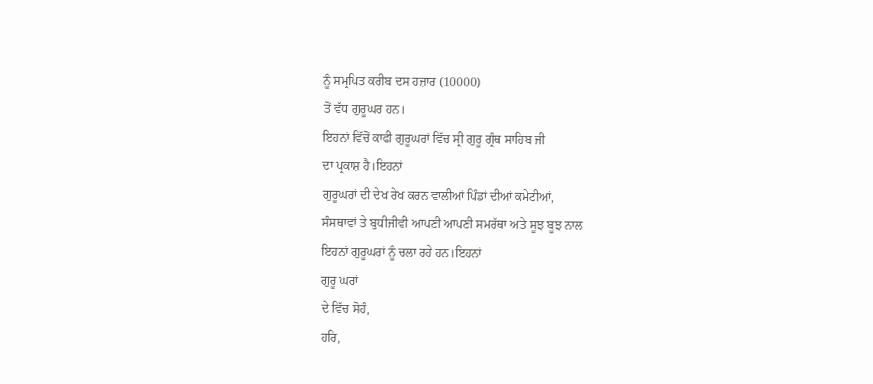ਨੂੰ ਸਮ੍ਰਪਿਤ ਕਰੀਬ ਦਸ ਹਜ਼ਾਰ (10000)
ਤੋਂ ਵੱਧ ਗੁਰੂਘਰ ਹਨ।
ਇਹਨਾਂ ਵਿੱਚੋਂ ਕਾਫੀ ਗੁਰੂਘਰਾਂ ਵਿੱਚ ਸ੍ਰੀ ਗੁਰੂ ਗ੍ਰੰਥ ਸਾਹਿਬ ਜੀ
ਦਾ ਪ੍ਰਕਾਸ਼ ਹੈ।ਇਹਨਾਂ
ਗੁਰੂਘਰਾਂ ਦੀ ਦੇਖ ਰੇਖ ਕਰਨ ਵਾਲੀਆਂ ਪਿੰਡਾਂ ਦੀਆਂ ਕਮੇਟੀਆਂ,
ਸੰਸਥਾਵਾਂ ਤੇ ਬੁਧੀਜੀਵੀ ਆਪਣੀ ਆਪਣੀ ਸਮਰੱਥਾ ਅਤੇ ਸੂਝ ਬੂਝ ਨਾਲ
ਇਹਨਾਂ ਗੁਰੂਘਰਾਂ ਨੂੰ ਚਲਾ ਰਹੇ ਹਨ।ਇਹਨਾਂ
ਗੁਰੂ ਘਰਾਂ
ਦੇ ਵਿੱਚ ਸੋਹੰ,
ਹਰਿ,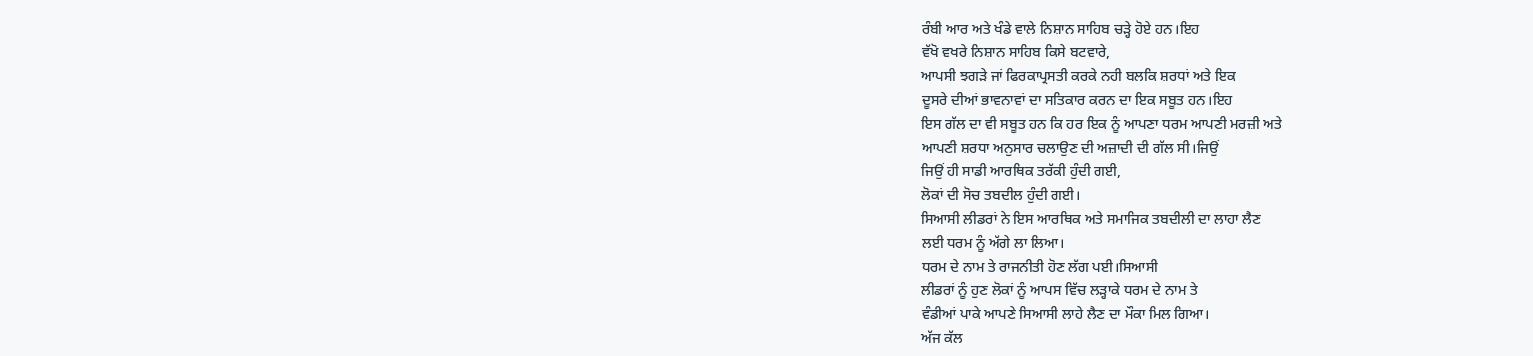ਰੰਬੀ ਆਰ ਅਤੇ ਖੰਡੇ ਵਾਲੇ ਨਿਸ਼ਾਨ ਸਾਹਿਬ ਚੜ੍ਹੇ ਹੋਏ ਹਨ।ਇਹ
ਵੱਖੋ ਵਖਰੇ ਨਿਸ਼ਾਨ ਸਾਹਿਬ ਕਿਸੇ ਬਟਵਾਰੇ,
ਆਪਸੀ ਝਗੜੇ ਜਾਂ ਫਿਰਕਾਪ੍ਰਸਤੀ ਕਰਕੇ ਨਹੀ ਬਲਕਿ ਸ਼ਰਧਾਂ ਅਤੇ ਇਕ
ਦੂਸਰੇ ਦੀਆਂ ਭਾਵਨਾਵਾਂ ਦਾ ਸਤਿਕਾਰ ਕਰਨ ਦਾ ਇਕ ਸਬੂਤ ਹਨ।ਇਹ
ਇਸ ਗੱਲ ਦਾ ਵੀ ਸਬੂਤ ਹਨ ਕਿ ਹਰ ਇਕ ਨੂੰ ਆਪਣਾ ਧਰਮ ਆਪਣੀ ਮਰਜ਼ੀ ਅਤੇ
ਆਪਣੀ ਸ਼ਰਧਾ ਅਨੁਸਾਰ ਚਲਾਉਣ ਦੀ ਅਜ਼ਾਦੀ ਦੀ ਗੱਲ ਸੀ।ਜਿਉਂ
ਜਿਉਂ ਹੀ ਸਾਡੀ ਆਰਥਿਕ ਤਰੱਕੀ ਹੁੰਦੀ ਗਈ,
ਲੋਕਾਂ ਦੀ ਸੋਚ ਤਬਦੀਲ ਹੁੰਦੀ ਗਈ।
ਸਿਆਸੀ ਲੀਡਰਾਂ ਨੇ ਇਸ ਆਰਥਿਕ ਅਤੇ ਸਮਾਜਿਕ ਤਬਦੀਲੀ ਦਾ ਲਾਹਾ ਲੈਣ
ਲਈ ਧਰਮ ਨੂੰ ਅੱਗੇ ਲਾ ਲਿਆ।
ਧਰਮ ਦੇ ਨਾਮ ਤੇ ਰਾਜਨੀਤੀ ਹੋਣ ਲੱਗ ਪਈ।ਸਿਆਸੀ
ਲੀਡਰਾਂ ਨੂੰ ਹੁਣ ਲੋਕਾਂ ਨੂੰ ਆਪਸ ਵਿੱਚ ਲੜ੍ਹਾਕੇ ਧਰਮ ਦੇ ਨਾਮ ਤੇ
ਵੰਡੀਆਂ ਪਾਕੇ ਆਪਣੇ ਸਿਆਸੀ ਲਾਹੇ ਲੈਣ ਦਾ ਮੌਕਾ ਮਿਲ ਗਿਆ।
ਅੱਜ ਕੱਲ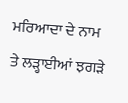ਮਰਿਆਦਾ ਦੇ ਨਾਮ ਤੇ ਲੜ੍ਹਾਈਆਂ ਝਗੜੇ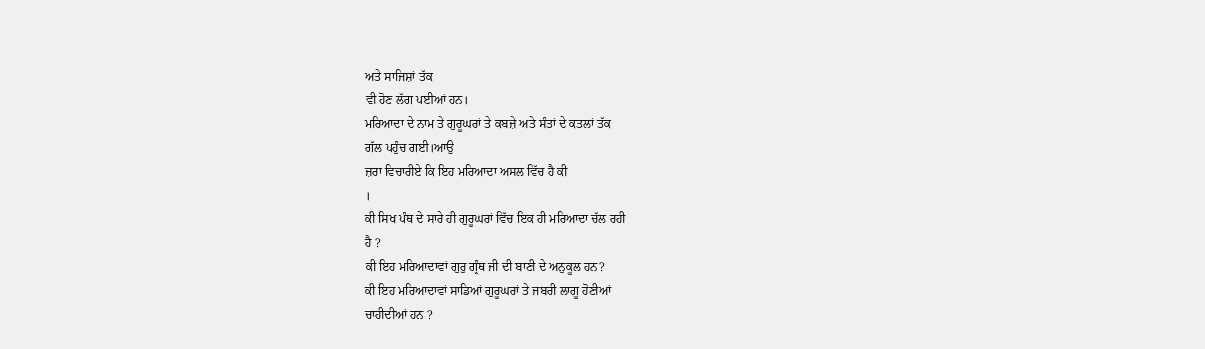ਅਤੇ ਸਾਜਿਸ਼ਾਂ ਤੱਕ
ਵੀ ਹੋਣ ਲੱਗ ਪਈਆਂ ਹਨ।
ਮਰਿਆਦਾ ਦੇ ਨਾਮ ਤੇ ਗੁਰੂਘਰਾਂ ਤੇ ਕਬਜ਼ੇ ਅਤੇ ਸੰਤਾਂ ਦੇ ਕਤਲਾਂ ਤੱਕ
ਗੱਲ ਪਹੁੰਚ ਗਈ।ਆਉ
ਜ਼ਰਾ ਵਿਚਾਰੀਏ ਕਿ ਇਹ ਮਰਿਆਦਾ ਅਸਲ ਵਿੱਚ ਹੈ ਕੀ
।
ਕੀ ਸਿਖ ਪੰਥ ਦੇ ਸਾਰੇ ਹੀ ਗੁਰੂਘਰਾਂ ਵਿੱਚ ਇਕ ਹੀ ਮਰਿਆਦਾ ਚੱਲ ਰਹੀ
ਹੈ ?
ਕੀ ਇਹ ਮਰਿਆਦਾਵਾਂ ਗੁਰੁ ਗ੍ਰੰਥ ਜੀ ਦੀ ਬਾਣੀ ਦੇ ਅਨੁਕੂਲ ਹਨ?
ਕੀ ਇਹ ਮਰਿਆਦਾਵਾਂ ਸਾਡਿਆਂ ਗੁਰੂਘਰਾਂ ਤੇ ਜਬਰੀ ਲਾਗੂ ਹੋਣੀਆਂ
ਚਾਹੀਦੀਆਂ ਹਨ ?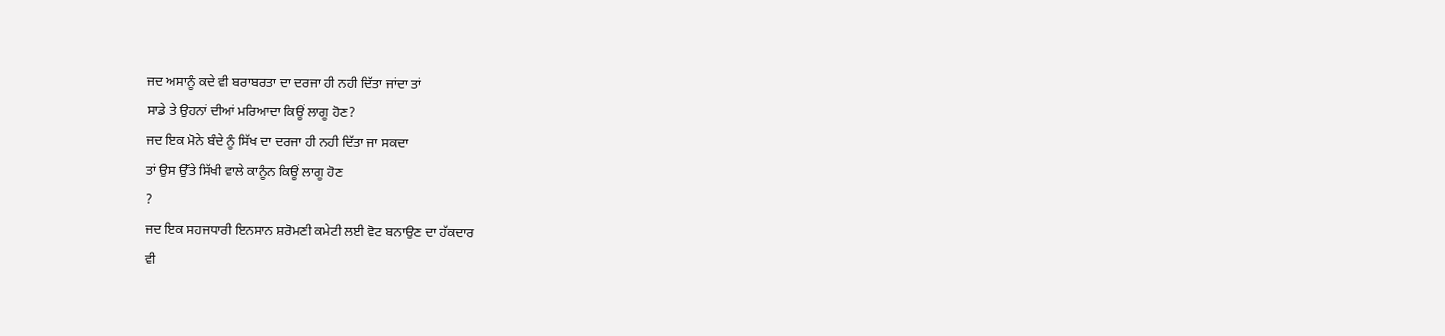ਜਦ ਅਸਾਨੂੰ ਕਦੇ ਵੀ ਬਰਾਬਰਤਾ ਦਾ ਦਰਜਾ ਹੀ ਨਹੀ ਦਿੱਤਾ ਜਾਂਦਾ ਤਾਂ
ਸਾਡੇ ਤੇ ਉਹਨਾਂ ਦੀਆਂ ਮਰਿਆਦਾ ਕਿਊਂ ਲਾਗੂ ਹੋਣ?
ਜਦ ਇਕ ਮੋਨੇ ਬੰਦੇ ਨੂੰ ਸਿੱਖ ਦਾ ਦਰਜਾ ਹੀ ਨਹੀ ਦਿੱਤਾ ਜਾ ਸਕਦਾ
ਤਾਂ ਉਸ ਉੱਤੇ ਸਿੱਖੀ ਵਾਲੇ ਕਾਨੂੰਨ ਕਿਊਂ ਲਾਗੂ ਹੋਣ
?
ਜਦ ਇਕ ਸਹਜਧਾਰੀ ਇਨਸਾਨ ਸ਼ਰੋਮਣੀ ਕਮੇਟੀ ਲਈ ਵੋਟ ਬਨਾਉਣ ਦਾ ਹੱਕਦਾਰ
ਵੀ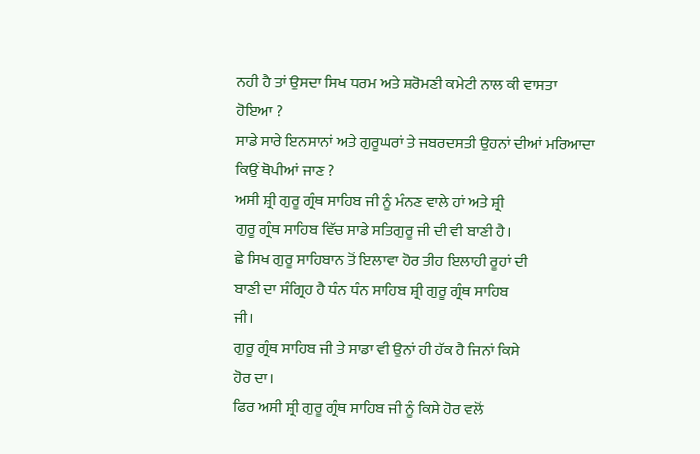ਨਹੀ ਹੈ ਤਾਂ ਉਸਦਾ ਸਿਖ ਧਰਮ ਅਤੇ ਸ਼ਰੋਮਣੀ ਕਮੇਟੀ ਨਾਲ ਕੀ ਵਾਸਤਾ
ਹੋਇਆ ?
ਸਾਡੇ ਸਾਰੇ ਇਨਸਾਨਾਂ ਅਤੇ ਗੁਰੂਘਰਾਂ ਤੇ ਜਬਰਦਸਤੀ ਉਹਨਾਂ ਦੀਆਂ ਮਰਿਆਦਾ
ਕਿਉਂ ਥੋਪੀਆਂ ਜਾਣ ?
ਅਸੀ ਸ਼੍ਰੀ ਗੁਰੂ ਗ੍ਰੰਥ ਸਾਹਿਬ ਜੀ ਨੂੰ ਮੰਨਣ ਵਾਲੇ ਹਾਂ ਅਤੇ ਸ਼੍ਰੀ
ਗੁਰੂ ਗ੍ਰੰਥ ਸਾਹਿਬ ਵਿੱਚ ਸਾਡੇ ਸਤਿਗੁਰੂ ਜੀ ਦੀ ਵੀ ਬਾਣੀ ਹੈ।
ਛੇ ਸਿਖ ਗੁਰੂ ਸਾਹਿਬਾਨ ਤੋਂ ਇਲਾਵਾ ਹੋਰ ਤੀਹ ਇਲਾਹੀ ਰੂਹਾਂ ਦੀ
ਬਾਣੀ ਦਾ ਸੰਗ੍ਰਿਹ ਹੈ ਧੰਨ ਧੰਨ ਸਾਹਿਬ ਸ਼੍ਰੀ ਗੁਰੂ ਗ੍ਰੰਥ ਸਾਹਿਬ
ਜੀ।
ਗੁਰੂ ਗ੍ਰੰਥ ਸਾਹਿਬ ਜੀ ਤੇ ਸਾਡਾ ਵੀ ਉਨਾਂ ਹੀ ਹੱਕ ਹੈ ਜਿਨਾਂ ਕਿਸੇ
ਹੋਰ ਦਾ।
ਫਿਰ ਅਸੀ ਸ਼੍ਰੀ ਗੁਰੂ ਗ੍ਰੰਥ ਸਾਹਿਬ ਜੀ ਨੂੰ ਕਿਸੇ ਹੋਰ ਵਲੋਂ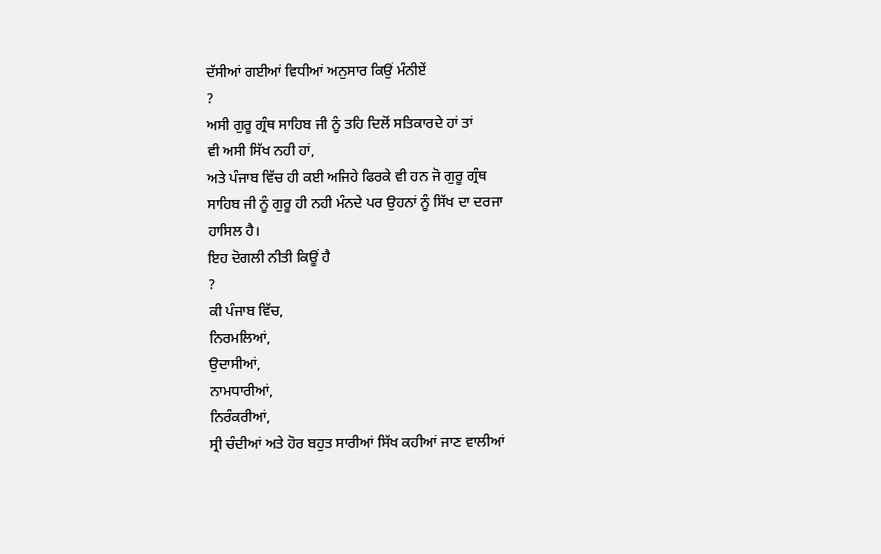ਦੱਸੀਆਂ ਗਈਆਂ ਵਿਧੀਆਂ ਅਨੁਸਾਰ ਕਿਉਂ ਮੰਨੀਏਂ
?
ਅਸੀ ਗੁਰੂ ਗ੍ਰੰਥ ਸਾਹਿਬ ਜੀ ਨੂੰ ਤਹਿ ਦਿਲੋਂ ਸਤਿਕਾਰਦੇ ਹਾਂ ਤਾਂ
ਵੀ ਅਸੀ ਸਿੱਖ ਨਹੀ ਹਾਂ,
ਅਤੇ ਪੰਜਾਬ ਵਿੱਚ ਹੀ ਕਈ ਅਜਿਹੇ ਫਿਰਕੇ ਵੀ ਹਨ ਜੋ ਗੁਰੂ ਗ੍ਰੰਥ
ਸਾਹਿਬ ਜੀ ਨੂੰ ਗੁਰੂ ਹੀ ਨਹੀ ਮੰਨਦੇ ਪਰ ਉਹਨਾਂ ਨੂੰ ਸਿੱਖ ਦਾ ਦਰਜਾ
ਹਾਸਿਲ ਹੈ।
ਇਹ ਦੋਗਲੀ ਨੀਤੀ ਕਿਊਂ ਹੈ
?
ਕੀ ਪੰਜਾਬ ਵਿੱਚ,
ਨਿਰਮਲਿਆਂ,
ਉਦਾਸੀਆਂ,
ਨਾਮਧਾਰੀਆਂ,
ਨਿਰੰਕਰੀਆਂ,
ਸ੍ਰੀ ਚੰਦੀਆਂ ਅਤੇ ਹੋਰ ਬਹੁਤ ਸਾਰੀਆਂ ਸਿੱਖ ਕਹੀਆਂ ਜਾਣ ਵਾਲੀਆਂ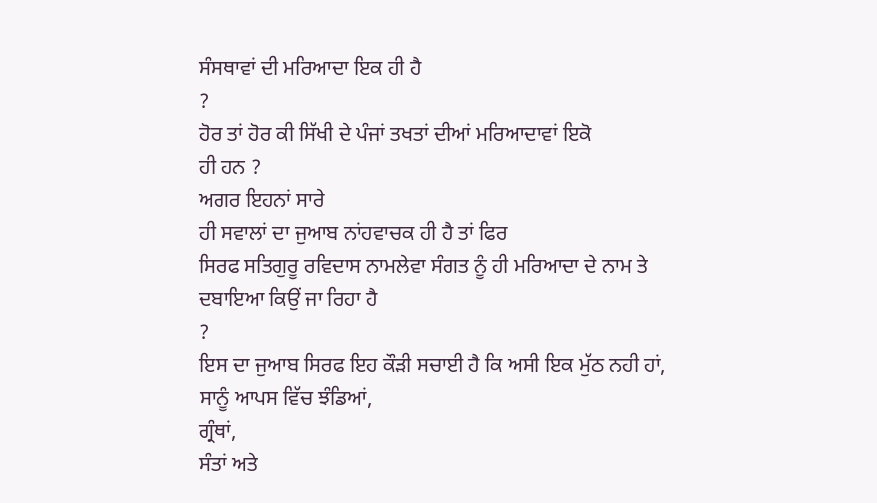ਸੰਸਥਾਵਾਂ ਦੀ ਮਰਿਆਦਾ ਇਕ ਹੀ ਹੈ
?
ਹੋਰ ਤਾਂ ਹੋਰ ਕੀ ਸਿੱਖੀ ਦੇ ਪੰਜਾਂ ਤਖਤਾਂ ਦੀਆਂ ਮਰਿਆਦਾਵਾਂ ਇਕੋ
ਹੀ ਹਨ ?
ਅਗਰ ਇਹਨਾਂ ਸਾਰੇ
ਹੀ ਸਵਾਲਾਂ ਦਾ ਜੁਆਬ ਨਾਂਹਵਾਚਕ ਹੀ ਹੈ ਤਾਂ ਫਿਰ
ਸਿਰਫ ਸਤਿਗੁਰੂ ਰਵਿਦਾਸ ਨਾਮਲੇਵਾ ਸੰਗਤ ਨੂੰ ਹੀ ਮਰਿਆਦਾ ਦੇ ਨਾਮ ਤੇ
ਦਬਾਇਆ ਕਿਉਂ ਜਾ ਰਿਹਾ ਹੈ
?
ਇਸ ਦਾ ਜੁਆਬ ਸਿਰਫ ਇਹ ਕੌੜੀ ਸਚਾਈ ਹੈ ਕਿ ਅਸੀ ਇਕ ਮੁੱਠ ਨਹੀ ਹਾਂ,
ਸਾਨੂੰ ਆਪਸ ਵਿੱਚ ਝੰਡਿਆਂ,
ਗ੍ਰੰਥਾਂ,
ਸੰਤਾਂ ਅਤੇ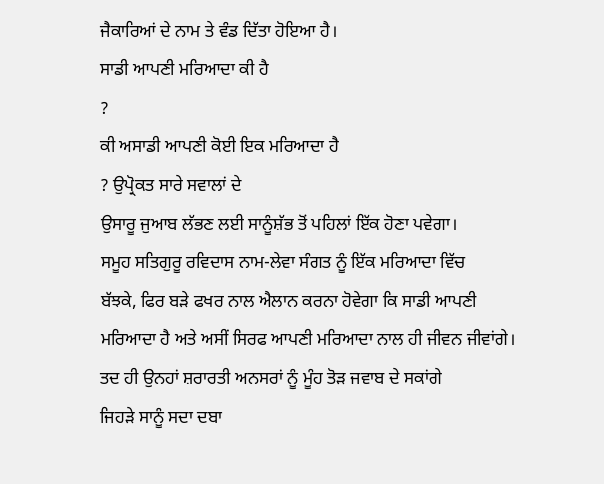ਜੈਕਾਰਿਆਂ ਦੇ ਨਾਮ ਤੇ ਵੰਡ ਦਿੱਤਾ ਹੋਇਆ ਹੈ।
ਸਾਡੀ ਆਪਣੀ ਮਰਿਆਦਾ ਕੀ ਹੈ
?
ਕੀ ਅਸਾਡੀ ਆਪਣੀ ਕੋਈ ਇਕ ਮਰਿਆਦਾ ਹੈ
? ਉਪ੍ਰੋਕਤ ਸਾਰੇ ਸਵਾਲਾਂ ਦੇ
ਉਸਾਰੂ ਜੁਆਬ ਲੱਭਣ ਲਈ ਸਾਨੂੰਸ਼ੱਭ ਤੋਂ ਪਹਿਲਾਂ ਇੱਕ ਹੋਣਾ ਪਵੇਗਾ।
ਸਮੂਹ ਸਤਿਗੁਰੂ ਰਵਿਦਾਸ ਨਾਮ-ਲੇਵਾ ਸੰਗਤ ਨੂੰ ਇੱਕ ਮਰਿਆਦਾ ਵਿੱਚ
ਬੱਝਕੇ, ਫਿਰ ਬੜੇ ਫਖਰ ਨਾਲ ਐਲਾਨ ਕਰਨਾ ਹੋਵੇਗਾ ਕਿ ਸਾਡੀ ਆਪਣੀ
ਮਰਿਆਦਾ ਹੈ ਅਤੇ ਅਸੀਂ ਸਿਰਫ ਆਪਣੀ ਮਰਿਆਦਾ ਨਾਲ ਹੀ ਜੀਵਨ ਜੀਵਾਂਗੇ।
ਤਦ ਹੀ ਉਨਹਾਂ ਸ਼ਰਾਰਤੀ ਅਨਸਰਾਂ ਨੂੰ ਮੂੰਹ ਤੋੜ ਜਵਾਬ ਦੇ ਸਕਾਂਗੇ
ਜਿਹੜੇ ਸਾਨੂੰ ਸਦਾ ਦਬਾ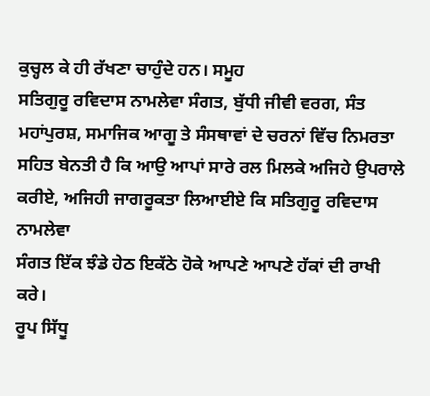ਕੁਚ੍ਹਲ ਕੇ ਹੀ ਰੱਖਣਾ ਚਾਹੁੰਦੇ ਹਨ। ਸਮੂਹ
ਸਤਿਗੁਰੂ ਰਵਿਦਾਸ ਨਾਮਲੇਵਾ ਸੰਗਤ, ਬੁੱਧੀ ਜੀਵੀ ਵਰਗ, ਸੰਤ
ਮਹਾਂਪੁਰਸ਼, ਸਮਾਜਿਕ ਆਗੂ ਤੇ ਸੰਸਥਾਵਾਂ ਦੇ ਚਰਨਾਂ ਵਿੱਚ ਨਿਮਰਤਾ
ਸਹਿਤ ਬੇਨਤੀ ਹੈ ਕਿ ਆਉ ਆਪਾਂ ਸਾਰੇ ਰਲ ਮਿਲਕੇ ਅਜਿਹੇ ਉਪਰਾਲੇ
ਕਰੀਏ, ਅਜਿਹੀ ਜਾਗਰੂਕਤਾ ਲਿਆਈਏ ਕਿ ਸਤਿਗੁਰੂ ਰਵਿਦਾਸ ਨਾਮਲੇਵਾ
ਸੰਗਤ ਇੱਕ ਝੰਡੇ ਹੇਠ ਇਕੱਠੇ ਹੋਕੇ ਆਪਣੇ ਆਪਣੇ ਹੱਕਾਂ ਦੀ ਰਾਖੀ
ਕਰੇ।
ਰੂਪ ਸਿੱਧੂ